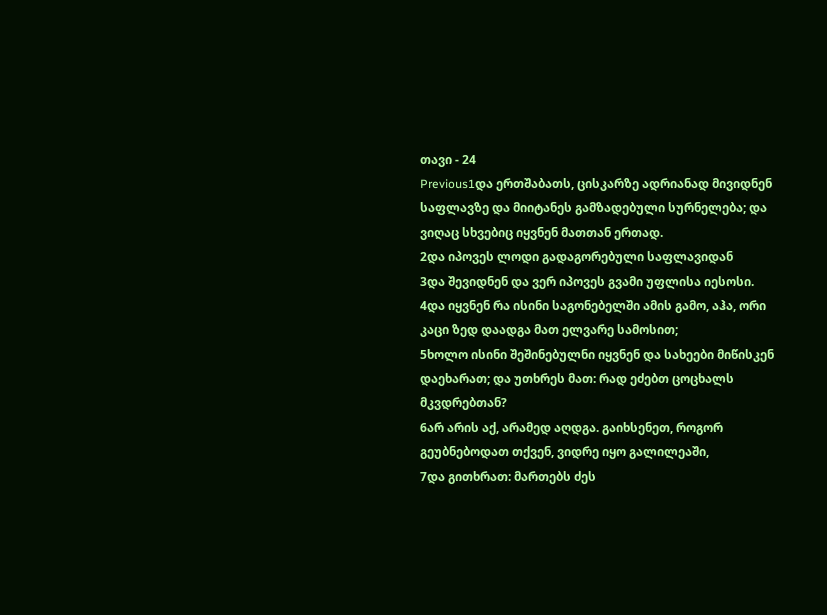თავი - 24
Previous1და ერთშაბათს, ცისკარზე ადრიანად მივიდნენ საფლავზე და მიიტანეს გამზადებული სურნელება; და ვიღაც სხვებიც იყვნენ მათთან ერთად.
2და იპოვეს ლოდი გადაგორებული საფლავიდან
3და შევიდნენ და ვერ იპოვეს გვამი უფლისა იესოსი.
4და იყვნენ რა ისინი საგონებელში ამის გამო, აჰა, ორი კაცი ზედ დაადგა მათ ელვარე სამოსით;
5ხოლო ისინი შეშინებულნი იყვნენ და სახეები მიწისკენ დაეხარათ; და უთხრეს მათ: რად ეძებთ ცოცხალს მკვდრებთან?
6არ არის აქ, არამედ აღდგა. გაიხსენეთ, როგორ გეუბნებოდათ თქვენ, ვიდრე იყო გალილეაში,
7და გითხრათ: მართებს ძეს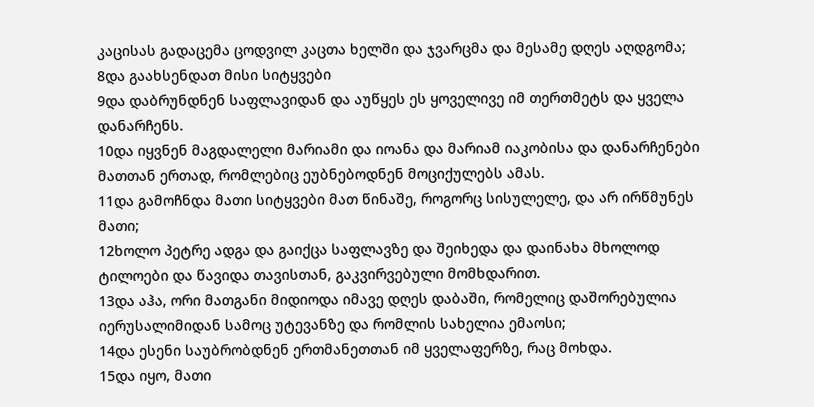კაცისას გადაცემა ცოდვილ კაცთა ხელში და ჯვარცმა და მესამე დღეს აღდგომა;
8და გაახსენდათ მისი სიტყვები
9და დაბრუნდნენ საფლავიდან და აუწყეს ეს ყოველივე იმ თერთმეტს და ყველა დანარჩენს.
10და იყვნენ მაგდალელი მარიამი და იოანა და მარიამ იაკობისა და დანარჩენები მათთან ერთად, რომლებიც ეუბნებოდნენ მოციქულებს ამას.
11და გამოჩნდა მათი სიტყვები მათ წინაშე, როგორც სისულელე, და არ ირწმუნეს მათი;
12ხოლო პეტრე ადგა და გაიქცა საფლავზე და შეიხედა და დაინახა მხოლოდ ტილოები და წავიდა თავისთან, გაკვირვებული მომხდარით.
13და აჰა, ორი მათგანი მიდიოდა იმავე დღეს დაბაში, რომელიც დაშორებულია იერუსალიმიდან სამოც უტევანზე და რომლის სახელია ემაოსი;
14და ესენი საუბრობდნენ ერთმანეთთან იმ ყველაფერზე, რაც მოხდა.
15და იყო, მათი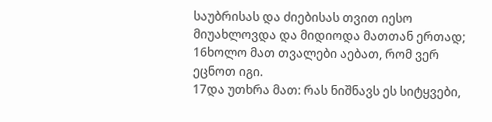საუბრისას და ძიებისას თვით იესო მიუახლოვდა და მიდიოდა მათთან ერთად;
16ხოლო მათ თვალები აებათ, რომ ვერ ეცნოთ იგი.
17და უთხრა მათ: რას ნიშნავს ეს სიტყვები,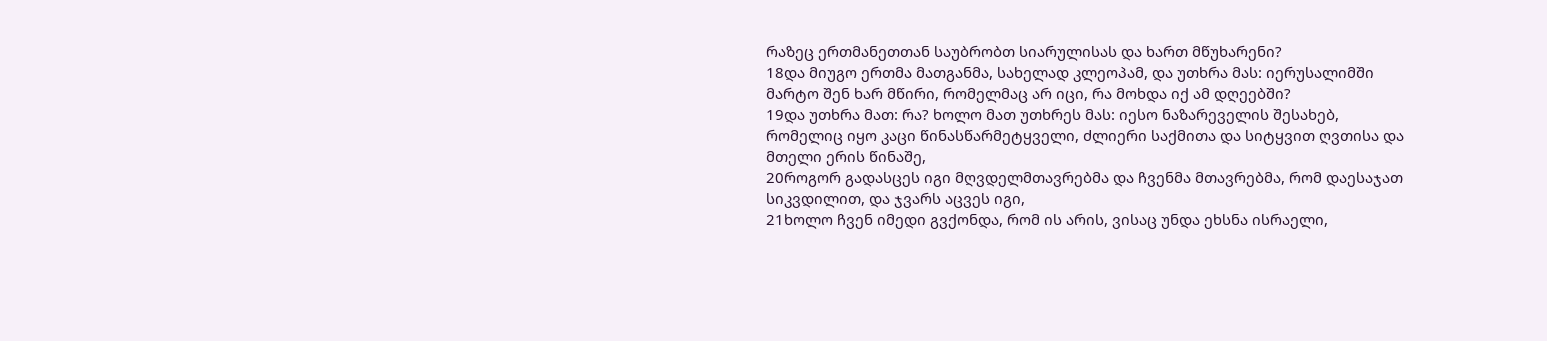რაზეც ერთმანეთთან საუბრობთ სიარულისას და ხართ მწუხარენი?
18და მიუგო ერთმა მათგანმა, სახელად კლეოპამ, და უთხრა მას: იერუსალიმში მარტო შენ ხარ მწირი, რომელმაც არ იცი, რა მოხდა იქ ამ დღეებში?
19და უთხრა მათ: რა? ხოლო მათ უთხრეს მას: იესო ნაზარეველის შესახებ, რომელიც იყო კაცი წინასწარმეტყველი, ძლიერი საქმითა და სიტყვით ღვთისა და მთელი ერის წინაშე,
20როგორ გადასცეს იგი მღვდელმთავრებმა და ჩვენმა მთავრებმა, რომ დაესაჯათ სიკვდილით, და ჯვარს აცვეს იგი,
21ხოლო ჩვენ იმედი გვქონდა, რომ ის არის, ვისაც უნდა ეხსნა ისრაელი,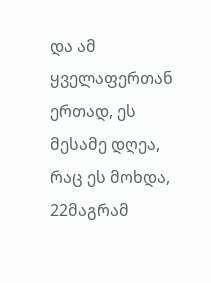და ამ ყველაფერთან ერთად, ეს მესამე დღეა, რაც ეს მოხდა,
22მაგრამ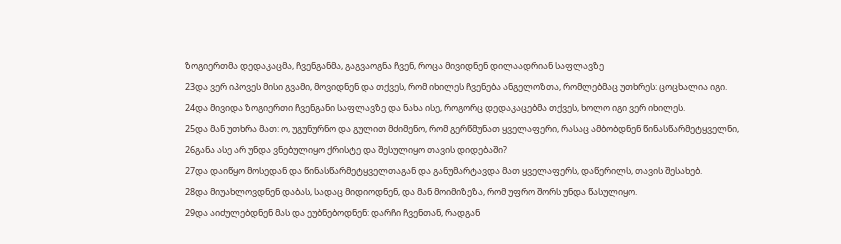ზოგიერთმა დედაკაცმა, ჩვენგანმა, გაგვაოგნა ჩვენ, როცა მივიდნენ დილაადრიან საფლავზე
23და ვერ იპოვეს მისი გვამი, მოვიდნენ და თქვეს, რომ იხილეს ჩვენება ანგელოზთა, რომლებმაც უთხრეს: ცოცხალია იგი.
24და მივიდა ზოგიერთი ჩვენგანი საფლავზე და ნახა ისე, როგორც დედაკაცებმა თქვეს, ხოლო იგი ვერ იხილეს.
25და მან უთხრა მათ: ო, უგუნურნო და გულით მძიმენო, რომ გერწმუნათ ყველაფერი, რასაც ამბობდნენ წინასწარმეტყველნი,
26განა ასე არ უნდა ვნებულიყო ქრისტე და შესულიყო თავის დიდებაში?
27და დაიწყო მოსედან და წინასწარმეტყველთაგან და განუმარტავდა მათ ყველაფერს, დაწერილს, თავის შესახებ.
28და მიუახლოვდნენ დაბას, სადაც მიდიოდნენ, და მან მოიმიზეზა, რომ უფრო შორს უნდა წასულიყო.
29და აიძულებდნენ მას და ეუბნებოდნენ: დარჩი ჩვენთან, რადგან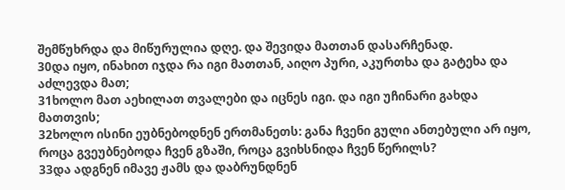შემწუხრდა და მიწურულია დღე. და შევიდა მათთან დასარჩენად.
30და იყო, ინახით იჯდა რა იგი მათთან, აიღო პური, აკურთხა და გატეხა და აძლევდა მათ;
31ხოლო მათ აეხილათ თვალები და იცნეს იგი. და იგი უჩინარი გახდა მათთვის;
32ხოლო ისინი ეუბნებოდნენ ერთმანეთს: განა ჩვენი გული ანთებული არ იყო, როცა გვეუბნებოდა ჩვენ გზაში, როცა გვიხსნიდა ჩვენ წერილს?
33და ადგნენ იმავე ჟამს და დაბრუნდნენ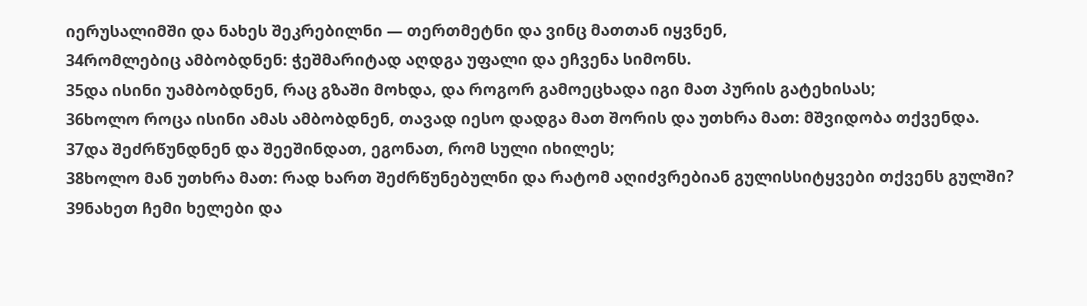იერუსალიმში და ნახეს შეკრებილნი — თერთმეტნი და ვინც მათთან იყვნენ,
34რომლებიც ამბობდნენ: ჭეშმარიტად აღდგა უფალი და ეჩვენა სიმონს.
35და ისინი უამბობდნენ, რაც გზაში მოხდა, და როგორ გამოეცხადა იგი მათ პურის გატეხისას;
36ხოლო როცა ისინი ამას ამბობდნენ, თავად იესო დადგა მათ შორის და უთხრა მათ: მშვიდობა თქვენდა.
37და შეძრწუნდნენ და შეეშინდათ, ეგონათ, რომ სული იხილეს;
38ხოლო მან უთხრა მათ: რად ხართ შეძრწუნებულნი და რატომ აღიძვრებიან გულისსიტყვები თქვენს გულში?
39ნახეთ ჩემი ხელები და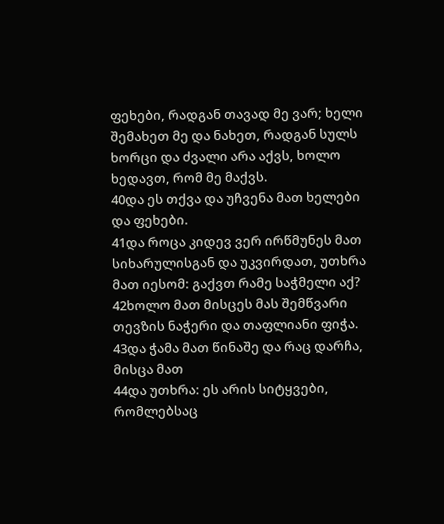ფეხები, რადგან თავად მე ვარ; ხელი შემახეთ მე და ნახეთ, რადგან სულს ხორცი და ძვალი არა აქვს, ხოლო ხედავთ, რომ მე მაქვს.
40და ეს თქვა და უჩვენა მათ ხელები და ფეხები.
41და როცა კიდევ ვერ ირწმუნეს მათ სიხარულისგან და უკვირდათ, უთხრა მათ იესომ: გაქვთ რამე საჭმელი აქ?
42ხოლო მათ მისცეს მას შემწვარი თევზის ნაჭერი და თაფლიანი ფიჭა.
43და ჭამა მათ წინაშე და რაც დარჩა, მისცა მათ
44და უთხრა: ეს არის სიტყვები, რომლებსაც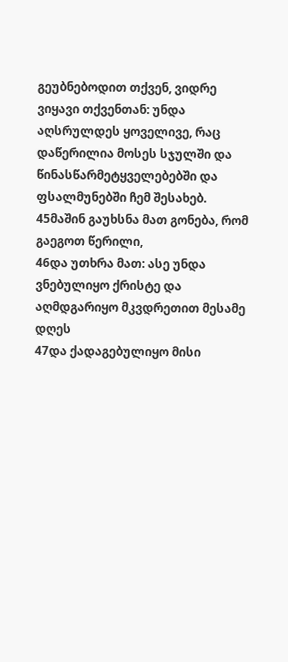გეუბნებოდით თქვენ, ვიდრე ვიყავი თქვენთან: უნდა აღსრულდეს ყოველივე, რაც დაწერილია მოსეს სჯულში და წინასწარმეტყველებებში და ფსალმუნებში ჩემ შესახებ.
45მაშინ გაუხსნა მათ გონება, რომ გაეგოთ წერილი,
46და უთხრა მათ: ასე უნდა ვნებულიყო ქრისტე და აღმდგარიყო მკვდრეთით მესამე დღეს
47და ქადაგებულიყო მისი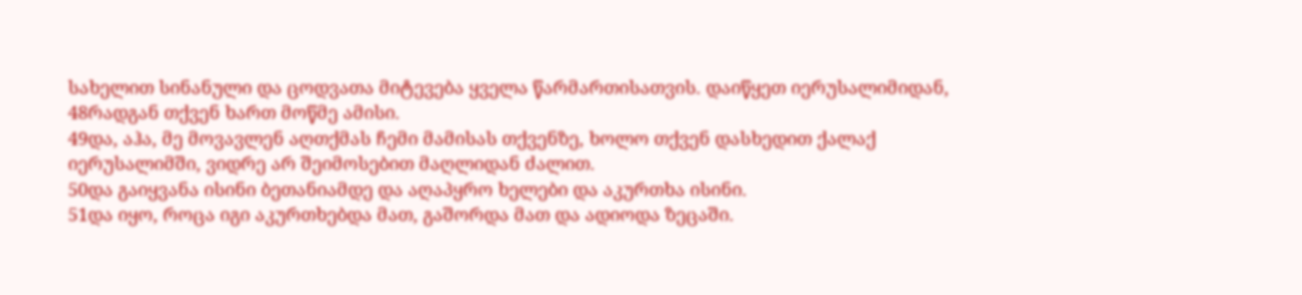სახელით სინანული და ცოდვათა მიტევება ყველა წარმართისათვის. დაიწყეთ იერუსალიმიდან,
48რადგან თქვენ ხართ მოწმე ამისი.
49და, აჰა, მე მოვავლენ აღთქმას ჩემი მამისას თქვენზე, ხოლო თქვენ დასხედით ქალაქ იერუსალიმში, ვიდრე არ შეიმოსებით მაღლიდან ძალით.
50და გაიყვანა ისინი ბეთანიამდე და აღაპყრო ხელები და აკურთხა ისინი.
51და იყო, როცა იგი აკურთხებდა მათ, გაშორდა მათ და ადიოდა ზეცაში.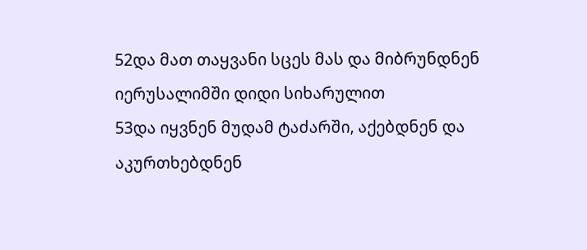52და მათ თაყვანი სცეს მას და მიბრუნდნენ იერუსალიმში დიდი სიხარულით
53და იყვნენ მუდამ ტაძარში, აქებდნენ და აკურთხებდნენ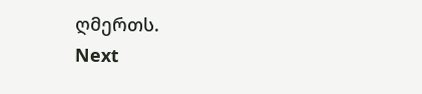ღმერთს.
Next